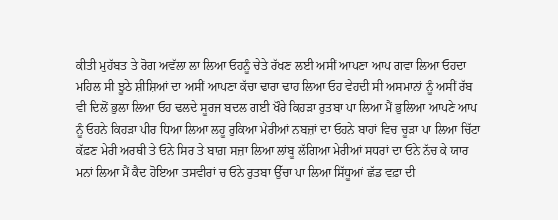ਕੀਤੀ ਮੁਹੱਬਤ ਤੇ ਰੋਗ ਅਵੱਲਾ ਲਾ ਲਿਆ ਓਹਨੂੰ ਚੇਤੇ ਰੱਖਣ ਲਈ ਅਸੀਂ ਆਪਣਾ ਆਪ ਗਵਾ ਲਿਆ ਓਹਦਾ ਮਹਿਲ ਸੀ ਝੂਠੇ ਸ਼ੀਸ਼ਿਆਂ ਦਾ ਅਸੀਂ ਆਪਣਾ ਕੱਚਾ ਢਾਰਾ ਢਾਹ ਲਿਆ ਓਹ ਵੇਹਦੀ ਸੀ ਅਸਮਾਨਾਂ ਨੂੰ ਅਸੀਂ ਰੱਬ ਵੀ ਦਿਲੋਂ ਭੁਲਾ ਲਿਆ ਓਹ ਢਲਦੇ ਸੂਰਜ ਬਦਲ ਗਈ ਖੌਰੇ ਕਿਹੜਾ ਰੁਤਬਾ ਪਾ ਲਿਆ ਮੈਂ ਭੁਲਿਆ ਆਪਣੇ ਆਪ ਨੂੰ ਓਹਨੇ ਕਿਹੜਾ ਪੀਰ ਧਿਆ ਲਿਆ ਲਹੂ ਰੁਕਿਆ ਮੇਰੀਆਂ ਨਬਜ਼ਾਂ ਦਾ ਓਹਨੇ ਬਾਹਾਂ ਵਿਚ ਚੂੜਾ ਪਾ ਲਿਆ ਚਿੱਟਾ ਕੱਫ਼ਣ ਮੇਰੀ ਅਰਥੀ ਤੇ ਓਨੇ ਸਿਰ ਤੇ ਬਾਗ਼ ਸਜ਼ਾ ਲਿਆ ਲਾਂਬੂ ਲੱਗਿਆ ਮੇਰੀਆਂ ਸਧਰਾਂ ਦਾ ਓਨੇ ਨੱਚ ਕੇ ਯਾਰ ਮਨਾਂ ਲਿਆ ਮੈਂ ਕੈਦ ਹੋਇਆ ਤਸਵੀਰਾਂ ਚ ਓਨੇ ਰੁਤਬਾ ਉੱਚਾ ਪਾ ਲਿਆ ਸਿੱਧੂਆਂ ਛੱਡ ਵਫ਼ਾ ਦੀ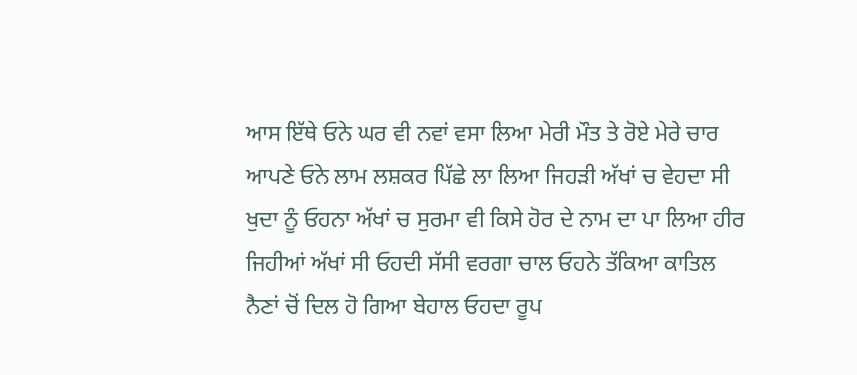ਆਸ ਇੱਥੇ ਓਨੇ ਘਰ ਵੀ ਨਵਾਂ ਵਸਾ ਲਿਆ ਮੇਰੀ ਮੌਤ ਤੇ ਰੋਏ ਮੇਰੇ ਚਾਰ ਆਪਣੇ ਓਨੇ ਲਾਮ ਲਸ਼ਕਰ ਪਿੱਛੇ ਲਾ ਲਿਆ ਜਿਹੜੀ ਅੱਖਾਂ ਚ ਵੇਹਦਾ ਸੀ ਖੁਦਾ ਨੂੰ ਓਹਨਾ ਅੱਖਾਂ ਚ ਸੁਰਮਾ ਵੀ ਕਿਸੇ ਹੋਰ ਦੇ ਨਾਮ ਦਾ ਪਾ ਲਿਆ ਹੀਰ ਜਿਹੀਆਂ ਅੱਖਾਂ ਸੀ ਓਹਦੀ ਸੱਸੀ ਵਰਗਾ ਚਾਲ ਓਹਨੇ ਤੱਕਿਆ ਕਾਤਿਲ ਨੈਣਾਂ ਚੋਂ ਦਿਲ ਹੋ ਗਿਆ ਬੇਹਾਲ ਓਹਦਾ ਰੂਪ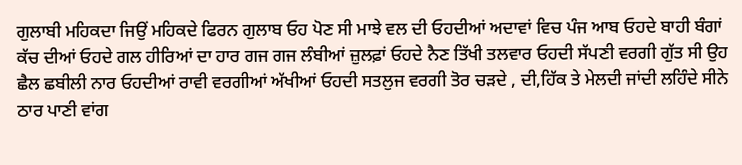ਗੁਲਾਬੀ ਮਹਿਕਦਾ ਜਿਉਂ ਮਹਿਕਦੇ ਫਿਰਨ ਗੁਲਾਬ ਓਹ ਪੋਣ ਸੀ ਮਾਝੇ ਵਲ ਦੀ ਓਹਦੀਆਂ ਅਦਾਵਾਂ ਵਿਚ ਪੰਜ ਆਬ ਓਹਦੇ ਬਾਹੀ ਬੰਗਾਂ ਕੱਚ ਦੀਆਂ ਓਹਦੇ ਗਲ ਹੀਰਿਆਂ ਦਾ ਹਾਰ ਗਜ ਗਜ ਲੰਬੀਆਂ ਜ਼ੁਲਫ਼ਾਂ ਓਹਦੇ ਨੈਣ ਤਿੱਖੀ ਤਲਵਾਰ ਓਹਦੀ ਸੱਪਣੀ ਵਰਗੀ ਗੁੱਤ ਸੀ ਉਹ ਛੈਲ ਛਬੀਲੀ ਨਾਰ ਓਹਦੀਆਂ ਰਾਵੀ ਵਰਗੀਆਂ ਅੱਖੀਆਂ ਓਹਦੀ ਸਤਲੁਜ ਵਰਗੀ ਤੋਰ ਚੜਦੇ , ਦੀ,ਹਿੱਕ ਤੇ ਮੇਲਦੀ ਜਾਂਦੀ ਲਹਿੰਦੇ ਸੀਨੇ ਠਾਰ ਪਾਣੀ ਵਾਂਗ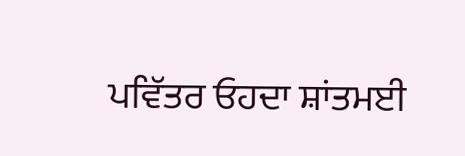ਪਵਿੱਤਰ ਓਹਦਾ ਸ਼ਾਂਤਮਈ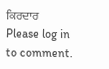ਕਿਰਦਾਰ
Please log in to comment.